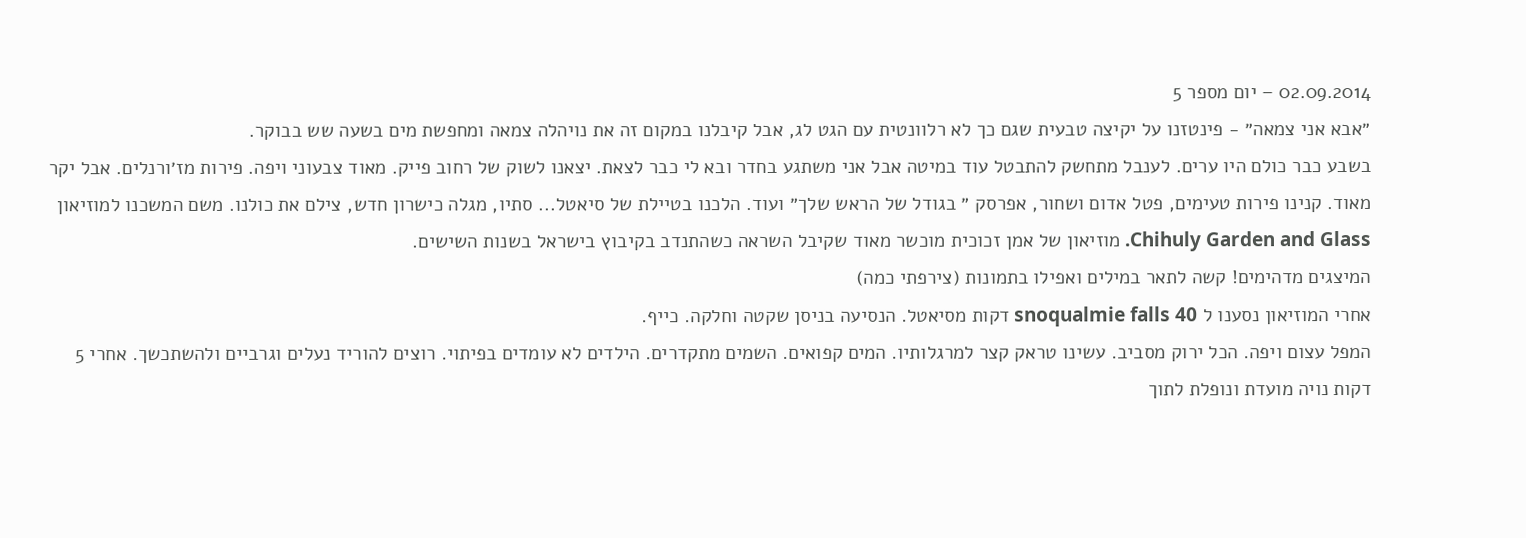02.09.2014 – יום מספר 5
״אבא אני צמאה״ - פינטזנו על יקיצה טבעית שגם כך לא רלוונטית עם הגט לג, אבל קיבלנו במקום זה את נויהלה צמאה ומחפשת מים בשעה שש בבוקר.
בשבע כבר כולם היו ערים. לענבל מתחשק להתבטל עוד במיטה אבל אני משתגע בחדר ובא לי כבר לצאת. יצאנו לשוק של רחוב פייק. מאוד צבעוני ויפה. פירות מז׳ורנלים. אבל יקר מאוד. קנינו פירות טעימים, פטל אדום ושחור, אפרסק ״ בגודל של הראש שלך״ ועוד. הלכנו בטיילת של סיאטל... סתיו, מגלה כישרון חדש, צילם את כולנו. משם המשכנו למוזיאון Chihuly Garden and Glass. מוזיאון של אמן זכוכית מוכשר מאוד שקיבל השראה כשהתנדב בקיבוץ בישראל בשנות השישים.
המיצגים מדהימים! קשה לתאר במילים ואפילו בתמונות (צירפתי כמה)
אחרי המוזיאון נסענו ל snoqualmie falls 40 דקות מסיאטל. הנסיעה בניסן שקטה וחלקה. כייף.
המפל עצום ויפה. הכל ירוק מסביב. עשינו טראק קצר למרגלותיו. המים קפואים. השמים מתקדרים. הילדים לא עומדים בפיתוי. רוצים להוריד נעלים וגרביים ולהשתכשך. אחרי 5 דקות נויה מועדת ונופלת לתוך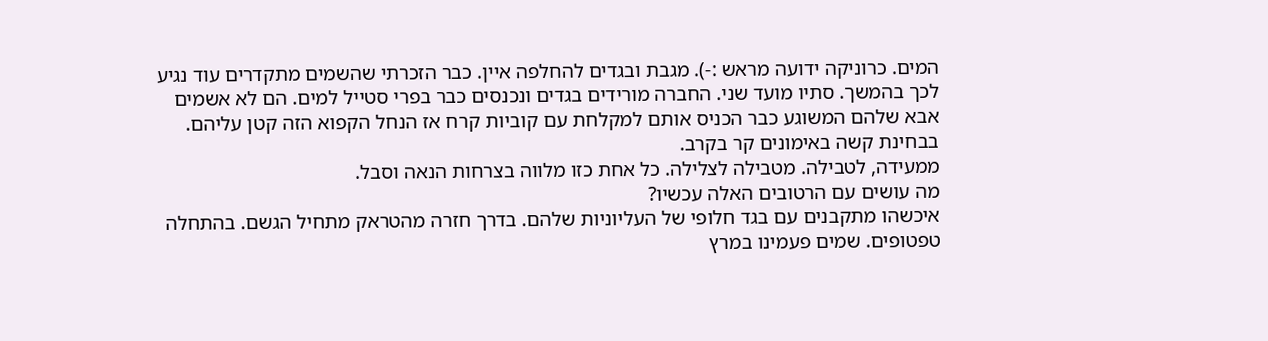המים. כרוניקה ידועה מראש :-). מגבת ובגדים להחלפה איין. כבר הזכרתי שהשמים מתקדרים עוד נגיע לכך בהמשך. סתיו מועד שני. החברה מורידים בגדים ונכנסים כבר בפרי סטייל למים. הם לא אשמים אבא שלהם המשוגע כבר הכניס אותם למקלחת עם קוביות קרח אז הנחל הקפוא הזה קטן עליהם. בבחינת קשה באימונים קר בקרב.
ממעידה, לטבילה. מטבילה לצלילה. כל אחת כזו מלווה בצרחות הנאה וסבל.
מה עושים עם הרטובים האלה עכשיו?
איכשהו מתקבנים עם בגד חלופי של העליוניות שלהם. בדרך חזרה מהטראק מתחיל הגשם. בהתחלה טפטופים. שמים פעמינו במרץ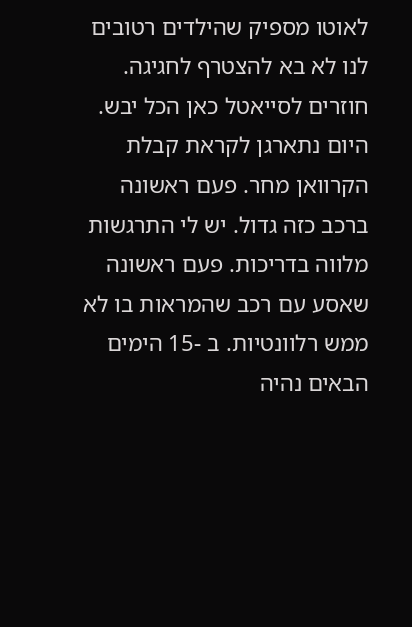לאוטו מספיק שהילדים רטובים לנו לא בא להצטרף לחגיגה.
חוזרים לסייאטל כאן הכל יבש. היום נתארגן לקראת קבלת הקרוואן מחר. פעם ראשונה ברכב כזה גדול. יש לי התרגשות מלווה בדריכות. פעם ראשונה שאסע עם רכב שהמראות בו לא ממש רלוונטיות. ב -15 הימים הבאים נהיה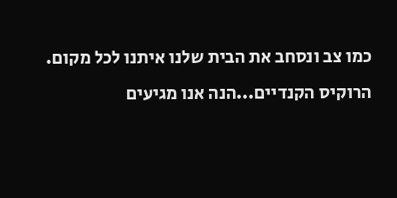כמו צב ונסחב את הבית שלנו איתנו לכל מקום.
הרוקיס הקנדיים...הנה אנו מגיעים